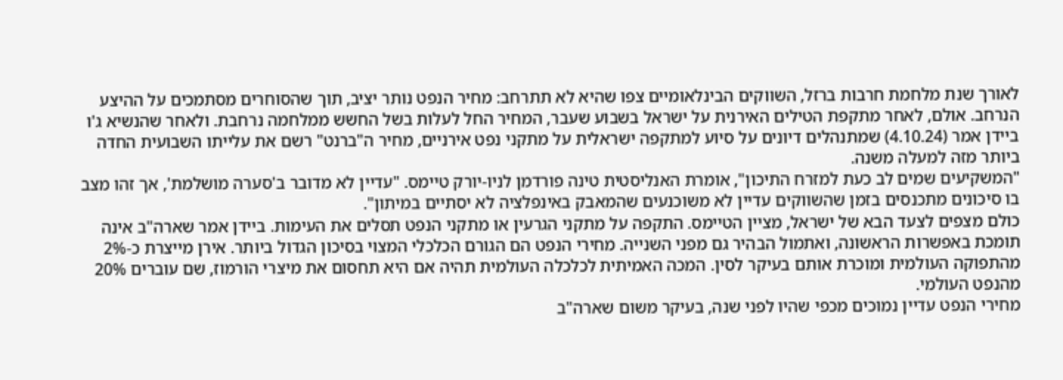לאורך שנת מלחמת חרבות ברזל, השווקים הבינלאומיים צפו שהיא לא תתרחב: מחיר הנפט נותר יציב, תוך שהסוחרים מסתמכים על ההיצע הנרחב. אולם, לאחר מתקפת הטילים האירנית על ישראל בשבוע שעבר, המחיר החל לעלות בשל החשש ממלחמה נרחבת. ולאחר שהנשיא ג'ו ביידן אמר (4.10.24) שמתנהלים דיונים על סיוע למתקפה ישראלית על מתקני נפט אירניים, מחיר ה"ברנט" רשם את עלייתו השבועית החדה ביותר מזה למעלה משנה.
"המשקיעים שמים לב כעת למזרח התיכון", אומרת האנליסטית טינה פורדמן לניו-יורק טיימס. "עדיין לא מדובר ב'סערה מושלמת', אך זהו מצב בו סיכונים מתכנסים בזמן שהשווקים עדיין לא משוכנעים שהמאבק באינפלציה לא יסתיים במיתון".
כולם מצפים לצעד הבא של ישראל, מציין הטיימס. התקפה על מתקני הגרעין או מתקני הנפט תסלים את העימות. ביידן אמר שארה"ב אינה תומכת באפשרות הראשונה, ואתמול הבהיר גם מפני השנייה. מחירי הנפט הם הגורם הכלכלי המצוי בסיכון הגדול ביותר. אירן מייצרת כ-2% מהתפוקה העולמית ומוכרת אותם בעיקר לסין. המכה האמיתית לכלכלה העולמית תהיה אם היא תחסום את מיצרי הורמוז, שם עוברים 20% מהנפט העולמי.
מחירי הנפט עדיין נמוכים מכפי שהיו לפני שנה, בעיקר משום שארה"ב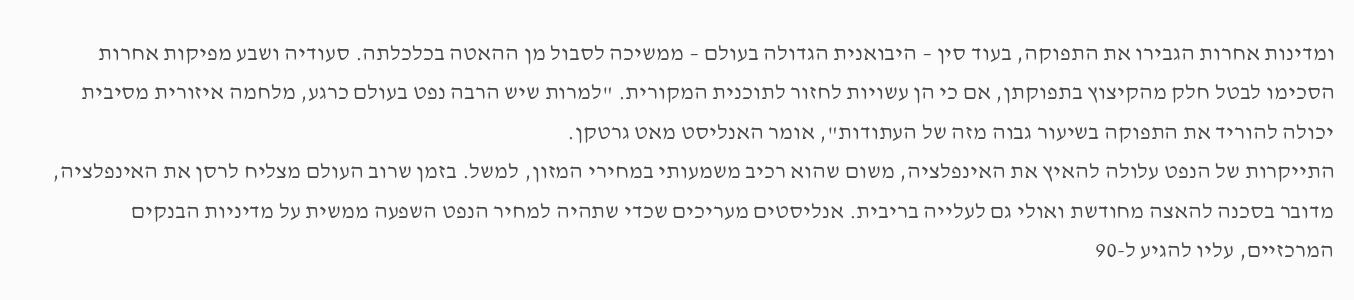ומדינות אחרות הגבירו את התפוקה, בעוד סין – היבואנית הגדולה בעולם – ממשיכה לסבול מן ההאטה בכלכלתה. סעודיה ושבע מפיקות אחרות הסכימו לבטל חלק מהקיצוץ בתפוקתן, אם כי הן עשויות לחזור לתוכנית המקורית. "למרות שיש הרבה נפט בעולם כרגע, מלחמה איזורית מסיבית יכולה להוריד את התפוקה בשיעור גבוה מזה של העתודות", אומר האנליסט מאט גרטקן.
התייקרות של הנפט עלולה להאיץ את האינפלציה, משום שהוא רכיב משמעותי במחירי המזון, למשל. בזמן שרוב העולם מצליח לרסן את האינפלציה, מדובר בסכנה להאצה מחודשת ואולי גם לעלייה בריבית. אנליסטים מעריכים שכדי שתהיה למחיר הנפט השפעה ממשית על מדיניות הבנקים המרכזיים, עליו להגיע ל-90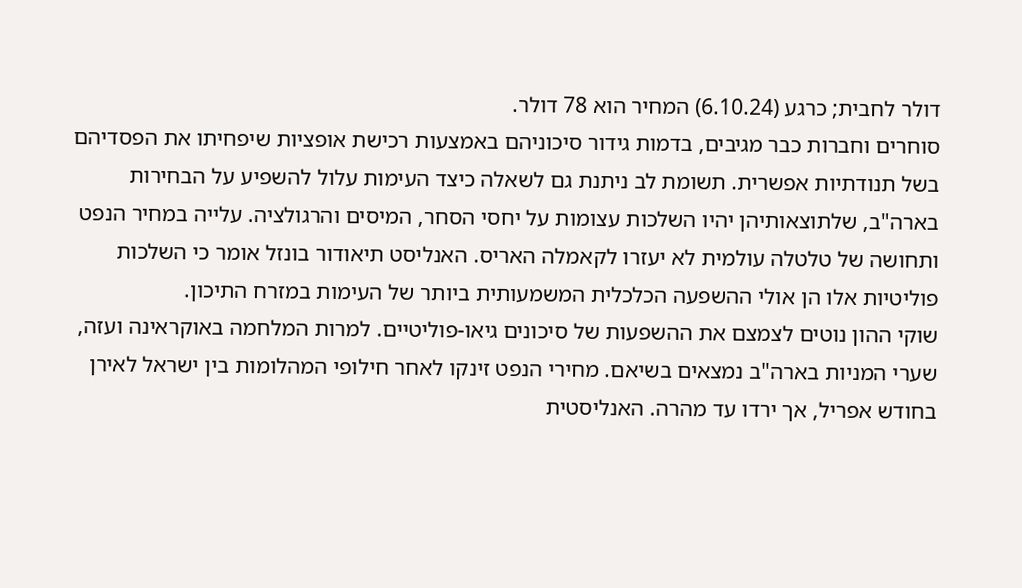דולר לחבית; כרגע (6.10.24) המחיר הוא 78 דולר.
סוחרים וחברות כבר מגיבים, בדמות גידור סיכוניהם באמצעות רכישת אופציות שיפחיתו את הפסדיהם בשל תנודתיות אפשרית. תשומת לב ניתנת גם לשאלה כיצד העימות עלול להשפיע על הבחירות בארה"ב, שלתוצאותיהן יהיו השלכות עצומות על יחסי הסחר, המיסים והרגולציה. עלייה במחיר הנפט ותחושה של טלטלה עולמית לא יעזרו לקאמלה האריס. האנליסט תיאודור בונזל אומר כי השלכות פוליטיות אלו הן אולי ההשפעה הכלכלית המשמעותית ביותר של העימות במזרח התיכון.
שוקי ההון נוטים לצמצם את ההשפעות של סיכונים גיאו-פוליטיים. למרות המלחמה באוקראינה ועזה, שערי המניות בארה"ב נמצאים בשיאם. מחירי הנפט זינקו לאחר חילופי המהלומות בין ישראל לאירן בחודש אפריל, אך ירדו עד מהרה. האנליסטית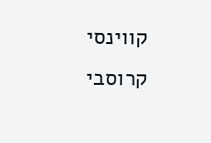קווינסי קרוסבי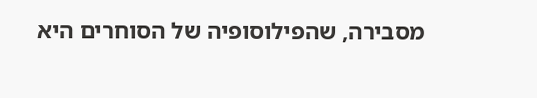מסבירה, שהפילוסופיה של הסוחרים היא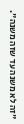"זה לא משנה עד שזה משנה".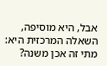אבל, היא מוסיפה, השאלה המרכזית היא: מתי זה אכן משנה?